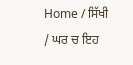Home / ਸਿੱਖੀ / ਘਰ ਚ ਇਹ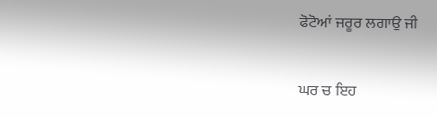ਫੋਟੋਆਂ ਜਰੂਰ ਲਗਾਉ ਜੀ

ਘਰ ਚ ਇਹ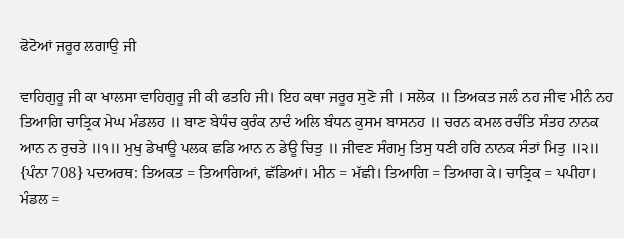ਫੋਟੋਆਂ ਜਰੂਰ ਲਗਾਉ ਜੀ

ਵਾਹਿਗੁਰੂ ਜੀ ਕਾ ਖਾਲਸਾ ਵਾਹਿਗੁਰੂ ਜੀ ਕੀ ਫਤਹਿ ਜੀ। ਇਹ ਕਥਾ ਜਰੂਰ ਸੁਣੋ ਜੀ । ਸਲੋਕ ॥ ਤਿਅਕਤ ਜਲੰ ਨਹ ਜੀਵ ਮੀਨੰ ਨਹ ਤਿਆਗਿ ਚਾਤ੍ਰਿਕ ਮੇਘ ਮੰਡਲਹ ॥ ਬਾਣ ਬੇਧੰਚ ਕੁਰੰਕ ਨਾਦੰ ਅਲਿ ਬੰਧਨ ਕੁਸਮ ਬਾਸਨਹ ॥ ਚਰਨ ਕਮਲ ਰਚੰਤਿ ਸੰਤਹ ਨਾਨਕ ਆਨ ਨ ਰੁਚਤੇ ॥੧॥ ਮੁਖੁ ਡੇਖਾਊ ਪਲਕ ਛਡਿ ਆਨ ਨ ਡੇਊ ਚਿਤੁ ॥ ਜੀਵਣ ਸੰਗਮੁ ਤਿਸੁ ਧਣੀ ਹਰਿ ਨਾਨਕ ਸੰਤਾਂ ਮਿਤੁ ॥੨॥ {ਪੰਨਾ 708} ਪਦਅਰਥ: ਤਿਅਕਤ = ਤਿਆਗਿਆਂ, ਛੱਡਿਆਂ। ਮੀਨ = ਮੱਛੀ। ਤਿਆਗਿ = ਤਿਆਗ ਕੇ। ਚਾਤ੍ਰਿਕ = ਪਪੀਹਾ। ਮੰਡਲ =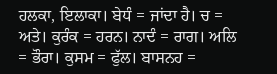ਹਲਕਾ, ਇਲਾਕਾ। ਬੇਧੰ = ਜਾਂਦਾ ਹੈ। ਚ = ਅਤੇ। ਕੁਰੰਕ = ਹਰਨ। ਨਾਦੰ = ਰਾਗ। ਅਲਿ = ਭੌਰਾ। ਕੁਸਮ = ਫੁੱਲ। ਬਾਸਨਹ =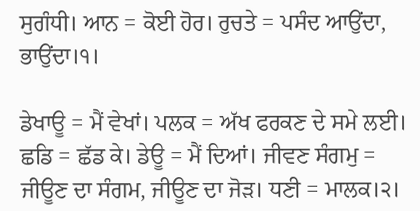ਸੁਗੰਧੀ। ਆਨ = ਕੋਈ ਹੋਰ। ਰੁਚਤੇ = ਪਸੰਦ ਆਉਂਦਾ, ਭਾਉਂਦਾ।੧।

ਡੇਖਾਊ = ਮੈਂ ਵੇਖਾਂ। ਪਲਕ = ਅੱਖ ਫਰਕਣ ਦੇ ਸਮੇ ਲਈ। ਛਡਿ = ਛੱਡ ਕੇ। ਡੇਊ = ਮੈਂ ਦਿਆਂ। ਜੀਵਣ ਸੰਗਮੁ = ਜੀਊਣ ਦਾ ਸੰਗਮ, ਜੀਊਣ ਦਾ ਜੋੜ। ਧਣੀ = ਮਾਲਕ।੨।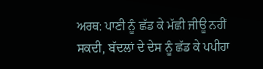ਅਰਥ: ਪਾਣੀ ਨੂੰ ਛੱਡ ਕੇ ਮੱਛੀ ਜੀਊ ਨਹੀਂ ਸਕਦੀ, ਬੱਦਲਾਂ ਦੇ ਦੇਸ ਨੂੰ ਛੱਡ ਕੇ ਪਪੀਹਾ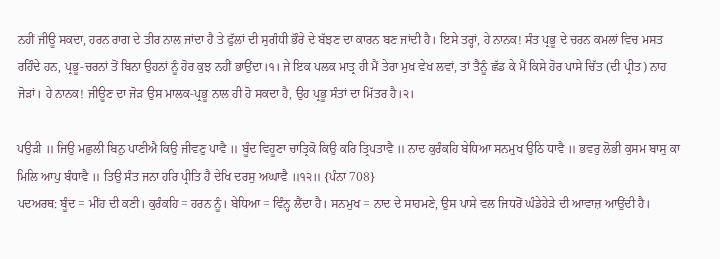ਨਹੀਂ ਜੀਊ ਸਕਦਾ, ਹਰਨ ਰਾਗ ਦੇ ਤੀਰ ਨਾਲ ਜਾਂਦਾ ਹੈ ਤੇ ਫੁੱਲਾਂ ਦੀ ਸੁਗੰਧੀ ਭੌਰੇ ਦੇ ਬੱਝਣ ਦਾ ਕਾਰਨ ਬਣ ਜਾਂਦੀ ਹੈ। ਇਸੇ ਤਰ੍ਹਾਂ, ਹੇ ਨਾਨਕ! ਸੰਤ ਪ੍ਰਭੂ ਦੇ ਚਰਨ ਕਮਲਾਂ ਵਿਚ ਮਸਤ ਰਹਿੰਦੇ ਹਨ, ਪ੍ਰਭੂ-ਚਰਨਾਂ ਤੋਂ ਬਿਨਾ ਉਹਨਾਂ ਨੂੰ ਹੋਰ ਕੁਝ ਨਹੀਂ ਭਾਉਂਦਾ।੧। ਜੇ ਇਕ ਪਲਕ ਮਾਤ੍ਰ ਹੀ ਮੈਂ ਤੇਰਾ ਮੁਖ ਵੇਖ ਲਵਾਂ, ਤਾਂ ਤੈਨੂੰ ਛੱਡ ਕੇ ਮੈਂ ਕਿਸੇ ਹੋਰ ਪਾਸੇ ਚਿੱਤ (ਦੀ ਪ੍ਰੀਤ) ਨਾਹ ਜੋੜਾਂ। ਹੇ ਨਾਨਕ! ਜੀਊਣ ਦਾ ਜੋੜ ਉਸ ਮਾਲਕ-ਪ੍ਰਭੂ ਨਾਲ ਹੀ ਹੋ ਸਕਦਾ ਹੈ, ਉਹ ਪ੍ਰਭੂ ਸੰਤਾਂ ਦਾ ਮਿੱਤਰ ਹੈ।੨।

ਪਉੜੀ ॥ ਜਿਉ ਮਛੁਲੀ ਬਿਨੁ ਪਾਣੀਐ ਕਿਉ ਜੀਵਣੁ ਪਾਵੈ ॥ ਬੂੰਦ ਵਿਹੂਣਾ ਚਾਤ੍ਰਿਕੋ ਕਿਉ ਕਰਿ ਤ੍ਰਿਪਤਾਵੈ ॥ ਨਾਦ ਕੁਰੰਕਹਿ ਬੇਧਿਆ ਸਨਮੁਖ ਉਠਿ ਧਾਵੈ ॥ ਭਵਰੁ ਲੋਭੀ ਕੁਸਮ ਬਾਸੁ ਕਾ ਮਿਲਿ ਆਪੁ ਬੰਧਾਵੈ ॥ ਤਿਉ ਸੰਤ ਜਨਾ ਹਰਿ ਪ੍ਰੀਤਿ ਹੈ ਦੇਖਿ ਦਰਸੁ ਅਘਾਵੈ ॥੧੨॥ {ਪੰਨਾ 708}
ਪਦਅਰਥ: ਬੂੰਦ = ਮੀਂਹ ਦੀ ਕਣੀ। ਕੁਰੰਕਹਿ = ਹਰਨ ਨੂੰ। ਬੇਧਿਆ = ਵਿੰਨ੍ਹ ਲੈਂਦਾ ਹੈ। ਸਨਮੁਖ = ਨਾਦ ਦੇ ਸਾਹਮਣੇ, ਉਸ ਪਾਸੇ ਵਲ ਜਿਧਰੋਂ ਘੰਡੇਹੇੜੇ ਦੀ ਆਵਾਜ਼ ਆਉਂਦੀ ਹੈ।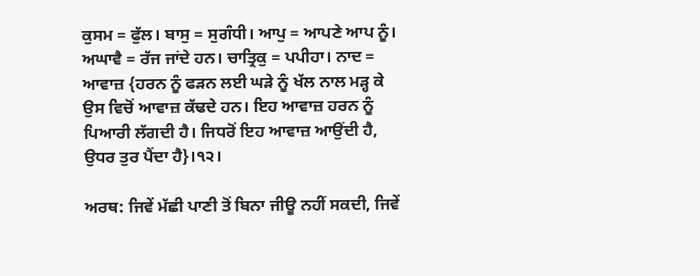ਕੁਸਮ = ਫੁੱਲ। ਬਾਸੁ = ਸੁਗੰਧੀ। ਆਪੁ = ਆਪਣੇ ਆਪ ਨੂੰ। ਅਘਾਵੈ = ਰੱਜ ਜਾਂਦੇ ਹਨ। ਚਾਤ੍ਰਿਕੁ = ਪਪੀਹਾ। ਨਾਦ = ਆਵਾਜ਼ {ਹਰਨ ਨੂੰ ਫੜਨ ਲਈ ਘੜੇ ਨੂੰ ਖੱਲ ਨਾਲ ਮੜ੍ਹ ਕੇ ਉਸ ਵਿਚੋਂ ਆਵਾਜ਼ ਕੱਢਦੇ ਹਨ। ਇਹ ਆਵਾਜ਼ ਹਰਨ ਨੂੰ ਪਿਆਰੀ ਲੱਗਦੀ ਹੈ। ਜਿਧਰੋਂ ਇਹ ਆਵਾਜ਼ ਆਉਂਦੀ ਹੈ, ਉਧਰ ਤੁਰ ਪੈਂਦਾ ਹੈ}।੧੨।

ਅਰਥ: ਜਿਵੇਂ ਮੱਛੀ ਪਾਣੀ ਤੋਂ ਬਿਨਾ ਜੀਊ ਨਹੀਂ ਸਕਦੀ, ਜਿਵੇਂ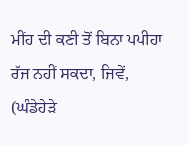ਮੀਂਹ ਦੀ ਕਣੀ ਤੋਂ ਬਿਨਾ ਪਪੀਹਾ ਰੱਜ ਨਹੀਂ ਸਕਦਾ, ਜਿਵੇਂ, (ਘੰਡੇਹੇੜੇ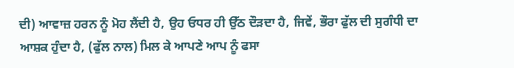ਦੀ) ਆਵਾਜ਼ ਹਰਨ ਨੂੰ ਮੋਹ ਲੈਂਦੀ ਹੈ, ਉਹ ਓਧਰ ਹੀ ਉੱਠ ਦੌੜਦਾ ਹੈ, ਜਿਵੇਂ, ਭੌਰਾ ਫੁੱਲ ਦੀ ਸੁਗੰਧੀ ਦਾ ਆਸ਼ਕ ਹੁੰਦਾ ਹੈ, (ਫੁੱਲ ਨਾਲ) ਮਿਲ ਕੇ ਆਪਣੇ ਆਪ ਨੂੰ ਫਸਾ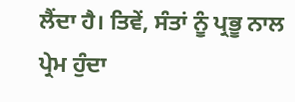ਲੈਂਦਾ ਹੈ। ਤਿਵੇਂ, ਸੰਤਾਂ ਨੂੰ ਪ੍ਰਭੂ ਨਾਲ ਪ੍ਰੇਮ ਹੁੰਦਾ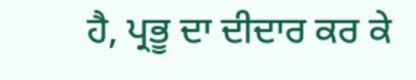ਹੈ, ਪ੍ਰਭੂ ਦਾ ਦੀਦਾਰ ਕਰ ਕੇ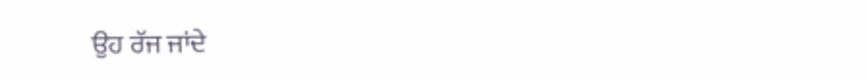ਉਹ ਰੱਜ ਜਾਂਦੇ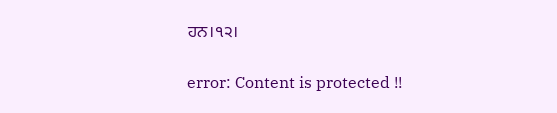ਹਨ।੧੨।

error: Content is protected !!